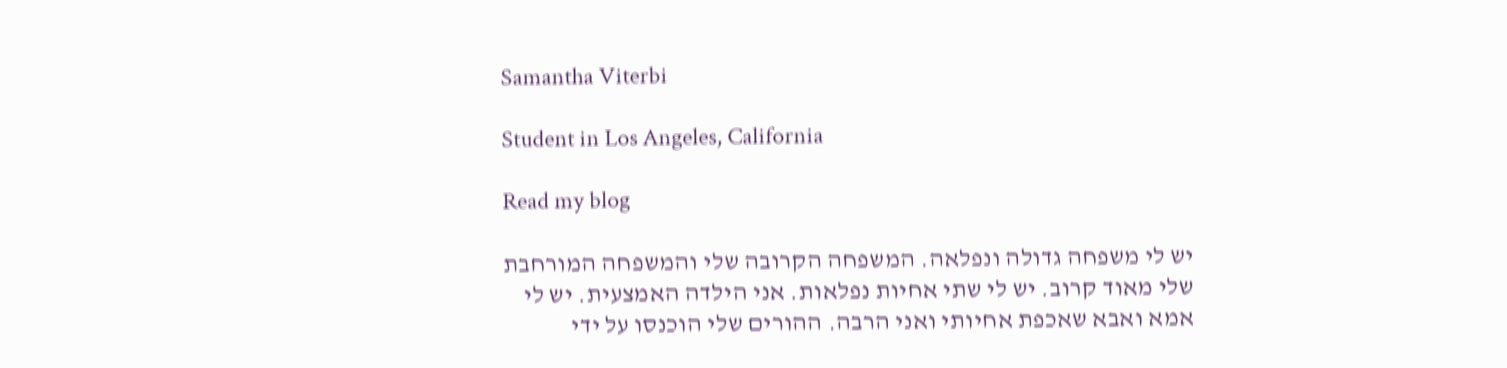Samantha Viterbi

Student in Los Angeles, California

Read my blog

יש לי משפחה גדולה ונפלאה. המשפחה הקרובה שלי והמשפחה המורחבת שלי מאוד קרוב. יש לי שתי אחיות נפלאות. אני הילדה האמצעית. יש לי אמא ואבא שאכפת אחיותי ואני הרבה. ההורים שלי הוכנסו על ידי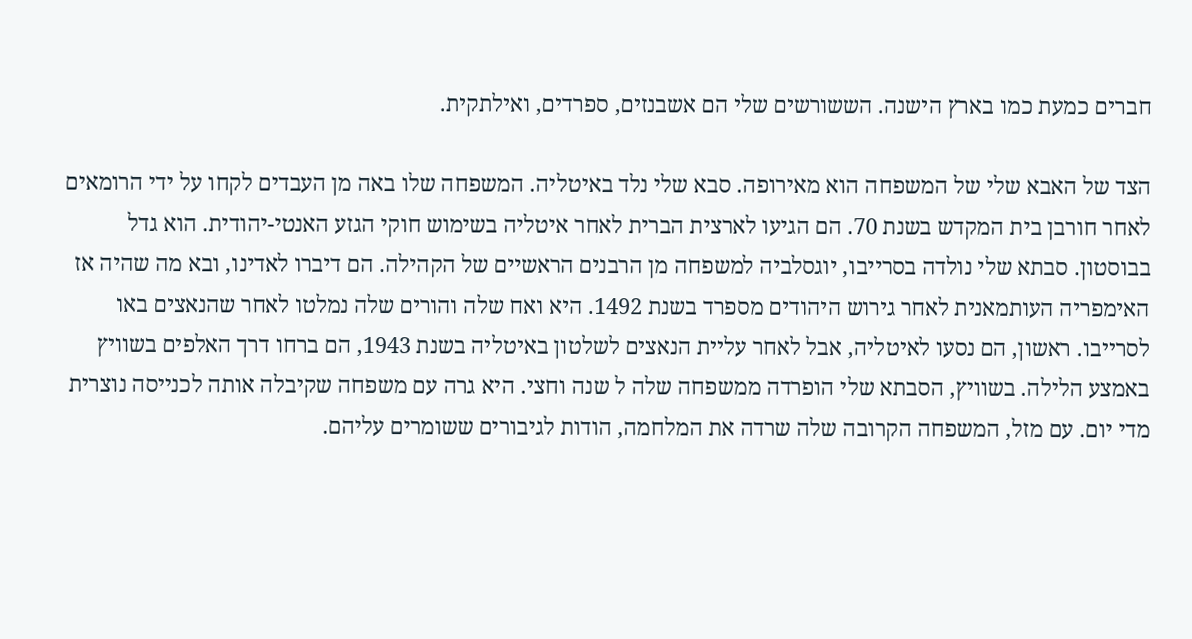חברים כמעת כמו בארץ הישנה. הששורשים שלי הם אשבנזים, ספרדים, ואילתקית.

הצד של האבא שלי של המשפחה הוא מאירופה. סבא שלי נלד באיטליה. המשפחה שלו באה מן העבדים לקחו על ידי הרומאים לאחר חורבן בית המקדש בשנת 70. הם הגיעו לארצית הברית לאחר איטליה בשימוש חוקי הגזע האנטי-יהודית. הוא גדל בבוסטון. סבתא שלי נולדה בסרייבו, יוגסלביה למשפחה מן הרבנים הראשיים של הקהילה. הם דיברו לאדינו, ובא מה שהיה אז האימפריה העותמאנית לאחר גירוש היהודים מספרד בשנת 1492. היא ואח שלה והורים שלה נמלטו לאחר שהנאצים באו לסרייבו. ראשון, הם נסעו לאיטליה, אבל לאחר עליית הנאצים לשלטון באיטליה בשנת 1943, הם ברחו דרך האלפים בשוויץ באמצע הלילה. בשוויץ, הסבתא שלי הופרדה ממשפחה שלה ל שנה וחצי. היא גרה עם משפחה שקיבלה אותה לכנייסה נוצרית מדי יום. עם מזל, המשפחה הקרובה שלה שרדה את המלחמה, הודות לגיבורים ששומרים עליהם.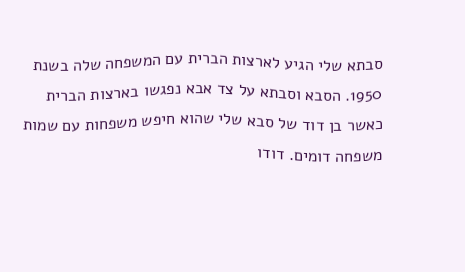סבתא שלי הגיע לארצות הברית עם המשפחה שלה בשנת 1950. הסבא וסבתא על צד אבא נפגשו בארצות הברית כאשר בן דוד של סבא שלי שהוא חיפש משפחות עם שמות משפחה דומים. דודו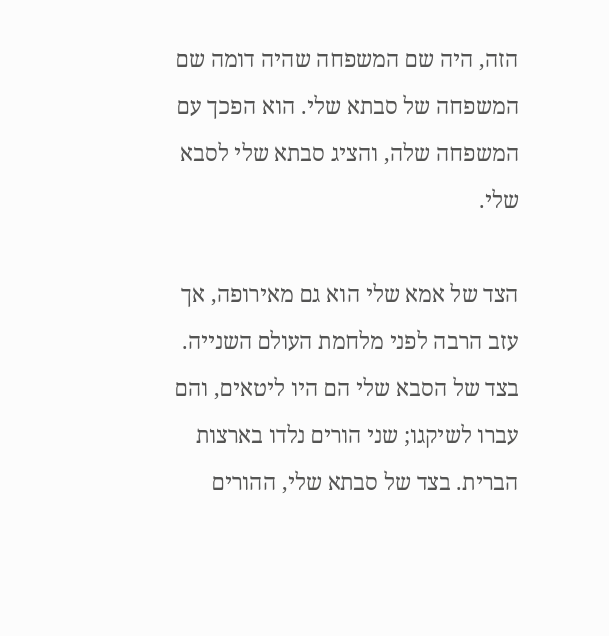הזה, היה שם המשפחה שהיה דומה שם המשפחה של סבתא שלי. הוא הפכך עם המשפחה שלה, והציג סבתא שלי לסבא שלי.

הצד של אמא שלי הוא גם מאירופה, אך עזב הרבה לפני מלחמת העולם השנייה. בצד של הסבא שלי הם היו ליטאים, והם עברו לשיקגו; שני הורים נלדו בארצות הברית. בצד של סבתא שלי, ההורים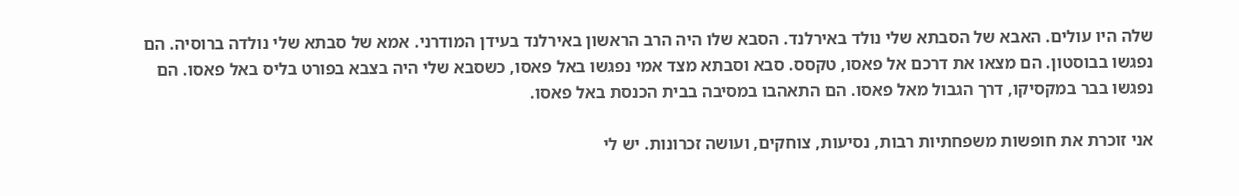שלה היו עולים. האבא של הסבתא שלי נולד באירלנד. הסבא שלו היה הרב הראשון באירלנד בעידן המודרני. אמא של סבתא שלי נולדה ברוסיה. הם נפגשו בבוסטון. הם מצאו את דרכם אל פאסו, טקסס. סבא וסבתא מצד אמי נפגשו באל פאסו, כשסבא שלי היה בצבא בפורט בליס באל פאסו. הם נפגשו בבר במקסיקו, דרך הגבול מאל פאסו. הם התאהבו במסיבה בבית הכנסת באל פאסו.

אני זוכרת את חופשות משפחתיות רבות, נסיעות, צוחקים, ועושה זכרונות. יש לי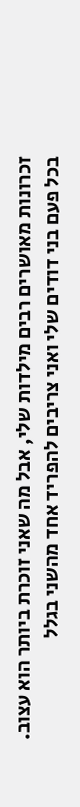זכרונות מאושרים רבים מילדות שלי, אבל מה שאני זוכרת ביותר הוא עצוב. בכל פעם בני דודים שלי ואני צריבים להפריד אחד מהשני בגלל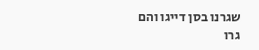שגרנו בסן דייגו והם גרו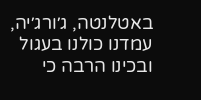באטלנטה, ג׳ורג׳יה, עמדנו כולנו בעגול ובכינו הרבה כי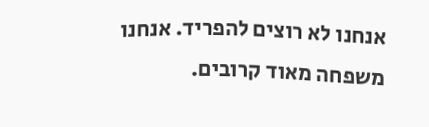אנחנו לא רוצים להפריד. אנחנו משפחה מאוד קרובים.